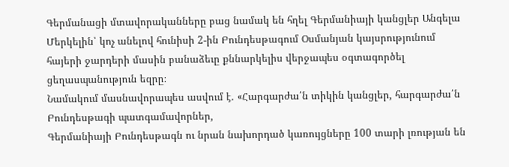Գերմանացի մտավորականները բաց նամակ են հղել Գերմանիայի կանցլեր Անգելա Մերկելին՝ կոչ անելով հունիսի 2-ին Բունդեսթագում Օսմանյան կայսրությունում հայերի ջարդերի մասին բանաձեւը քննարկելիս վերջապես օգտագործել ցեղասպանություն եզրը։
Նամակում մասնավորապես ասվում է. «Հարգարժա՛ն տիկին կանցլեր, հարգարժա՛ն Բունդեսթագի պատգամավորներ,
Գերմանիայի Բունդեսթագն ու նրան նախորդած կառույցները 100 տարի լռության են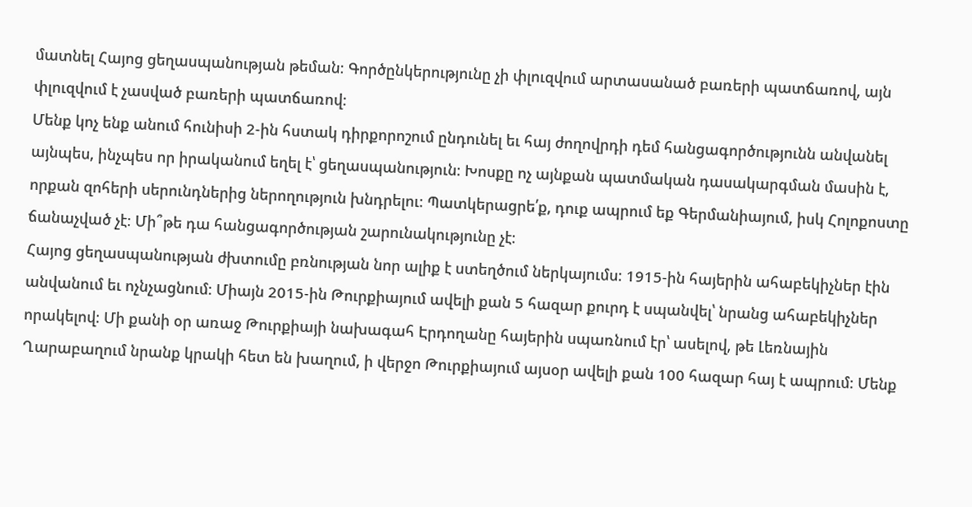մատնել Հայոց ցեղասպանության թեման։ Գործընկերությունը չի փլուզվում արտասանած բառերի պատճառով, այն փլուզվում է չասված բառերի պատճառով։
Մենք կոչ ենք անում հունիսի 2-ին հստակ դիրքորոշում ընդունել եւ հայ ժողովրդի դեմ հանցագործությունն անվանել այնպես, ինչպես որ իրականում եղել է՝ ցեղասպանություն։ Խոսքը ոչ այնքան պատմական դասակարգման մասին է, որքան զոհերի սերունդներից ներողություն խնդրելու։ Պատկերացրե՛ք, դուք ապրում եք Գերմանիայում, իսկ Հոլոքոստը ճանաչված չէ։ Մի՞թե դա հանցագործության շարունակությունը չէ։
Հայոց ցեղասպանության ժխտումը բռնության նոր ալիք է ստեղծում ներկայումս։ 1915-ին հայերին ահաբեկիչներ էին անվանում եւ ոչնչացնում։ Միայն 2015-ին Թուրքիայում ավելի քան 5 հազար քուրդ է սպանվել՝ նրանց ահաբեկիչներ որակելով։ Մի քանի օր առաջ Թուրքիայի նախագահ Էրդողանը հայերին սպառնում էր՝ ասելով, թե Լեռնային Ղարաբաղում նրանք կրակի հետ են խաղում, ի վերջո Թուրքիայում այսօր ավելի քան 100 հազար հայ է ապրում։ Մենք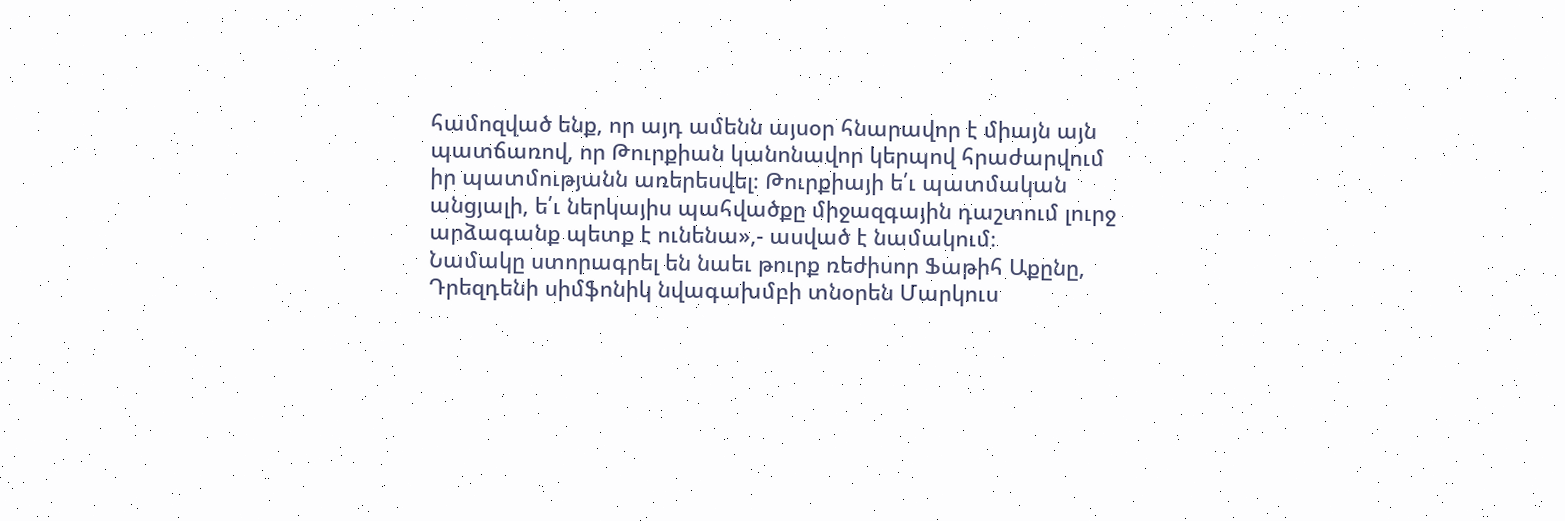համոզված ենք, որ այդ ամենն այսօր հնարավոր է միայն այն պատճառով, որ Թուրքիան կանոնավոր կերպով հրաժարվում իր պատմությանն առերեսվել։ Թուրքիայի ե՛ւ պատմական անցյալի, ե՛ւ ներկայիս պահվածքը միջազգային դաշտում լուրջ արձագանք պետք է ունենա»,- ասված է նամակում։
Նամակը ստորագրել են նաեւ թուրք ռեժիսոր Ֆաթիհ Աքընը, Դրեզդենի սիմֆոնիկ նվագախմբի տնօրեն Մարկուս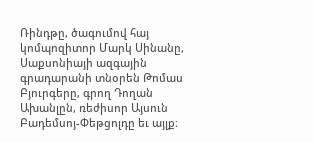Ռինդթը, ծագումով հայ կոմպոզիտոր Մարկ Սինանը, Սաքսոնիայի ազգային գրադարանի տնօրեն Թոմաս Բյուրգերը, գրող Դողան Ախանլըն, ռեժիսոր Այսուն Բադեմսոյ-Փեթցոլդը եւ այլք։